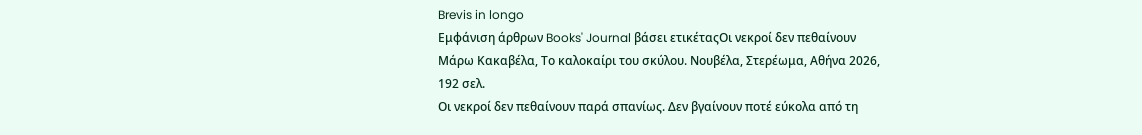Brevis in longo
Εμφάνιση άρθρων Books' Journal βάσει ετικέταςΟι νεκροί δεν πεθαίνουν
Μάρω Κακαβέλα, Το καλοκαίρι του σκύλου. Νουβέλα, Στερέωμα, Αθήνα 2026, 192 σελ.
Οι νεκροί δεν πεθαίνουν παρά σπανίως. Δεν βγαίνουν ποτέ εύκολα από τη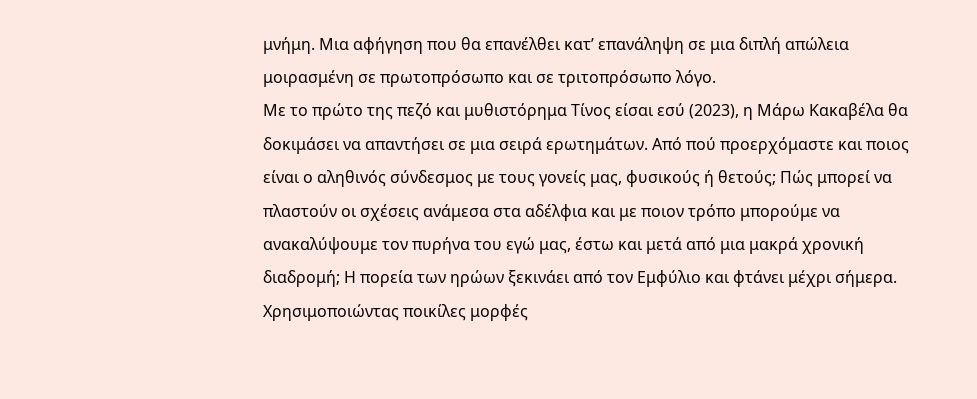μνήμη. Μια αφήγηση που θα επανέλθει κατ’ επανάληψη σε μια διπλή απώλεια μοιρασμένη σε πρωτοπρόσωπο και σε τριτοπρόσωπο λόγο.
Με το πρώτο της πεζό και μυθιστόρημα Τίνος είσαι εσύ (2023), η Μάρω Κακαβέλα θα δοκιμάσει να απαντήσει σε μια σειρά ερωτημάτων. Από πού προερχόμαστε και ποιος είναι ο αληθινός σύνδεσμος με τους γονείς μας, φυσικούς ή θετούς; Πώς μπορεί να πλαστούν οι σχέσεις ανάμεσα στα αδέλφια και με ποιον τρόπο μπορούμε να ανακαλύψουμε τον πυρήνα του εγώ μας, έστω και μετά από μια μακρά χρονική διαδρομή; Η πορεία των ηρώων ξεκινάει από τον Εμφύλιο και φτάνει μέχρι σήμερα.
Χρησιμοποιώντας ποικίλες μορφές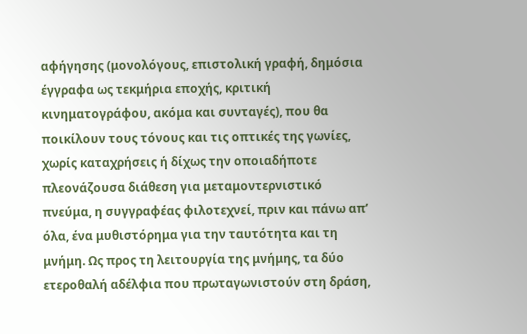αφήγησης (μονολόγους, επιστολική γραφή, δημόσια έγγραφα ως τεκμήρια εποχής, κριτική κινηματογράφου, ακόμα και συνταγές), που θα ποικίλουν τους τόνους και τις οπτικές της γωνίες, χωρίς καταχρήσεις ή δίχως την οποιαδήποτε πλεονάζουσα διάθεση για μεταμοντερνιστικό πνεύμα, η συγγραφέας φιλοτεχνεί, πριν και πάνω απ’ όλα, ένα μυθιστόρημα για την ταυτότητα και τη μνήμη. Ως προς τη λειτουργία της μνήμης, τα δύο ετεροθαλή αδέλφια που πρωταγωνιστούν στη δράση,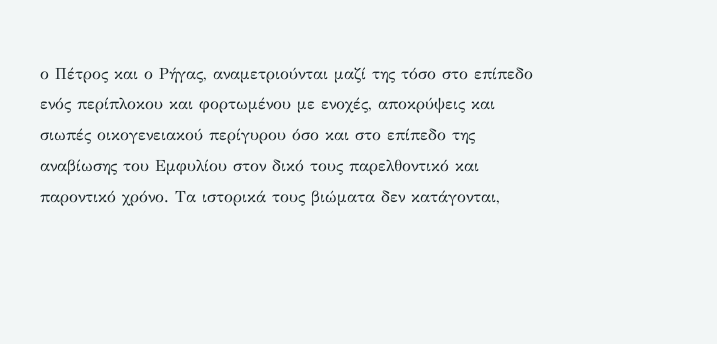ο Πέτρος και ο Ρήγας, αναμετριούνται μαζί της τόσο στο επίπεδο ενός περίπλοκου και φορτωμένου με ενοχές, αποκρύψεις και σιωπές οικογενειακού περίγυρου όσο και στο επίπεδο της αναβίωσης του Εμφυλίου στον δικό τους παρελθοντικό και παροντικό χρόνο. Τα ιστορικά τους βιώματα δεν κατάγονται,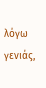λόγω γενιάς,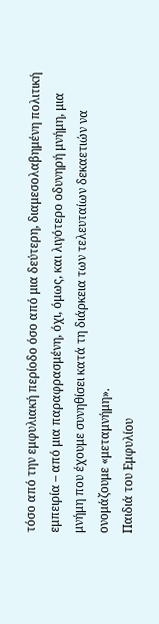τόσο από την εμφυλιακή περίοδο όσο από μια δεύτερη, διαμεσολαβημένη πολιτική εμπειρία – από μια παραφρασμένη, όχι, όμως, και λιγότερο οδυνηρή μνήμη, μια μνήμη που έχουμε συνηθίσει κατά τη διάρκεια των τελευταίων δεκαετιών να ονομάζουμε «μεταμνήμη».
Παιδιά του Εμφυλίου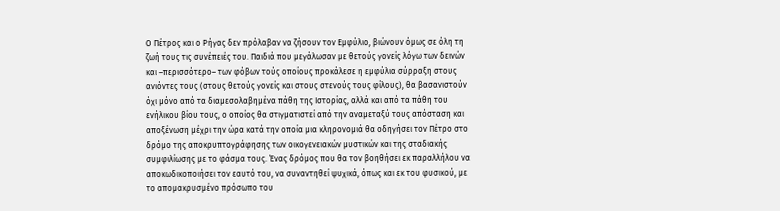Ο Πέτρος και ο Ρήγας δεν πρόλαβαν να ζήσουν τον Εμφύλιο, βιώνουν όμως σε όλη τη ζωή τους τις συνέπειές του. Παιδιά που μεγάλωσαν με θετούς γονείς λόγω των δεινών και –περισσότερο– των φόβων τούς οποίους προκάλεσε η εμφύλια σύρραξη στους ανιόντες τους (στους θετούς γονείς και στους στενούς τους φίλους), θα βασανιστούν όχι μόνο από τα διαμεσολαβημένα πάθη της Ιστορίας, αλλά και από τα πάθη του ενήλικου βίου τους, ο οποίος θα στιγματιστεί από την αναμεταξύ τους απόσταση και αποξένωση μέχρι την ώρα κατά την οποία μια κληρονομιά θα οδηγήσει τον Πέτρο στο δρόμο της αποκρυπτογράφησης των οικογενειακών μυστικών και της σταδιακής συμφιλίωσης με το φάσμα τους. Ένας δρόμος που θα τον βοηθήσει εκ παραλλήλου να αποκωδικοποιήσει τον εαυτό του, να συναντηθεί ψυχικά, όπως και εκ του φυσικού, με το απομακρυσμένο πρόσωπο του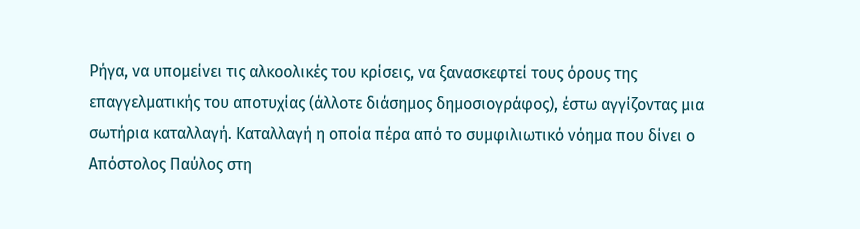Ρήγα, να υπομείνει τις αλκοολικές του κρίσεις, να ξανασκεφτεί τους όρους της επαγγελματικής του αποτυχίας (άλλοτε διάσημος δημοσιογράφος), έστω αγγίζοντας μια σωτήρια καταλλαγή. Καταλλαγή η οποία πέρα από το συμφιλιωτικό νόημα που δίνει ο Απόστολος Παύλος στη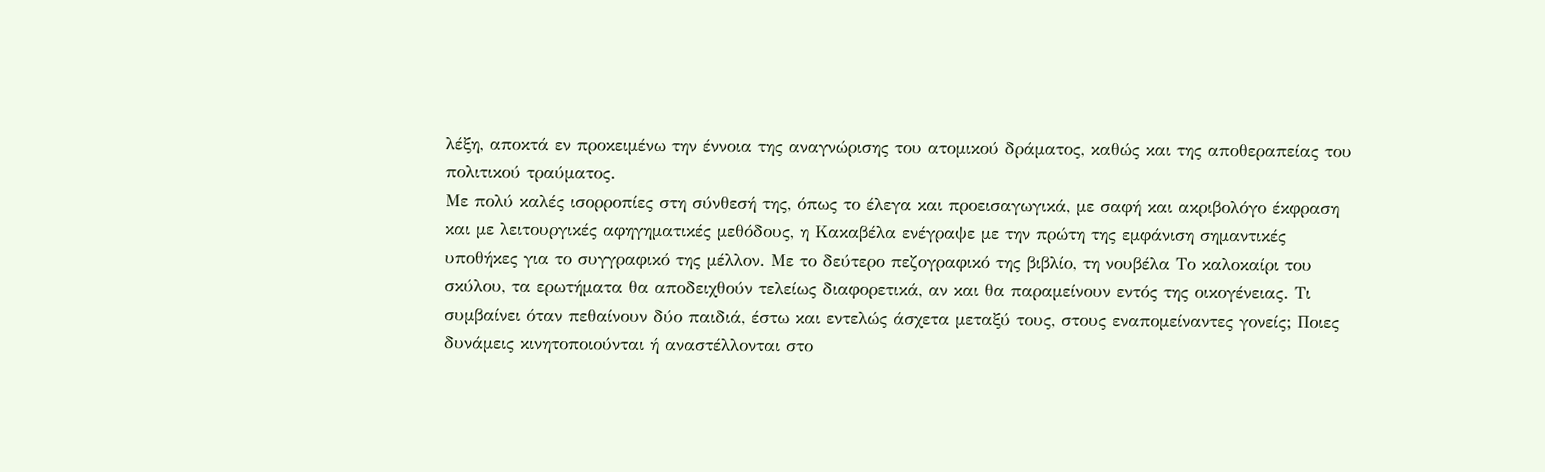λέξη, αποκτά εν προκειμένω την έννοια της αναγνώρισης του ατομικού δράματος, καθώς και της αποθεραπείας του πολιτικού τραύματος.
Με πολύ καλές ισορροπίες στη σύνθεσή της, όπως το έλεγα και προεισαγωγικά, με σαφή και ακριβολόγο έκφραση και με λειτουργικές αφηγηματικές μεθόδους, η Κακαβέλα ενέγραψε με την πρώτη της εμφάνιση σημαντικές υποθήκες για το συγγραφικό της μέλλον. Με το δεύτερο πεζογραφικό της βιβλίο, τη νουβέλα Το καλοκαίρι του σκύλου, τα ερωτήματα θα αποδειχθούν τελείως διαφορετικά, αν και θα παραμείνουν εντός της οικογένειας. Τι συμβαίνει όταν πεθαίνουν δύο παιδιά, έστω και εντελώς άσχετα μεταξύ τους, στους εναπομείναντες γονείς; Ποιες δυνάμεις κινητοποιούνται ή αναστέλλονται στο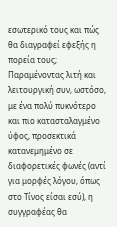εσωτερικό τους και πώς θα διαγραφεί εφεξής η πορεία τους; Παραμένοντας λιτή και λειτουργική συν, ωστόσο, με ένα πολύ πυκνότερο και πιο κατασταλαγμένο ύφος, προσεκτικά κατανεμημένο σε διαφορετικές φωνές (αντί για μορφές λόγου, όπως στο Τίνος είσαι εσύ), η συγγραφέας θα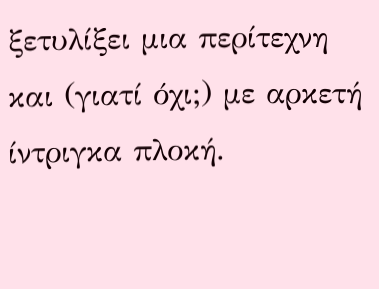ξετυλίξει μια περίτεχνη και (γιατί όχι;) με αρκετή ίντριγκα πλοκή.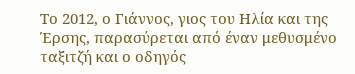Το 2012, ο Γιάννος, γιος του Ηλία και της Έρσης, παρασύρεται από έναν μεθυσμένο ταξιτζή και ο οδηγός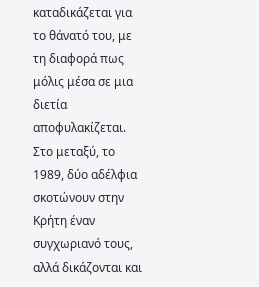καταδικάζεται για το θάνατό του, με τη διαφορά πως μόλις μέσα σε μια διετία αποφυλακίζεται. Στο μεταξύ, το 1989, δύο αδέλφια σκοτώνουν στην Κρήτη έναν συγχωριανό τους, αλλά δικάζονται και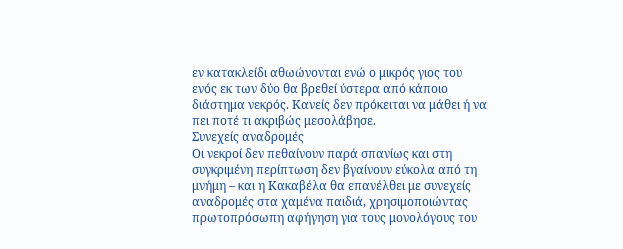εν κατακλείδι αθωώνονται ενώ ο μικρός γιος του ενός εκ των δύο θα βρεθεί ύστερα από κάποιο διάστημα νεκρός. Κανείς δεν πρόκειται να μάθει ή να πει ποτέ τι ακριβώς μεσολάβησε.
Συνεχείς αναδρομές
Οι νεκροί δεν πεθαίνουν παρά σπανίως και στη συγκριμένη περίπτωση δεν βγαίνουν εύκολα από τη μνήμη – και η Κακαβέλα θα επανέλθει με συνεχείς αναδρομές στα χαμένα παιδιά, χρησιμοποιώντας πρωτοπρόσωπη αφήγηση για τους μονολόγους του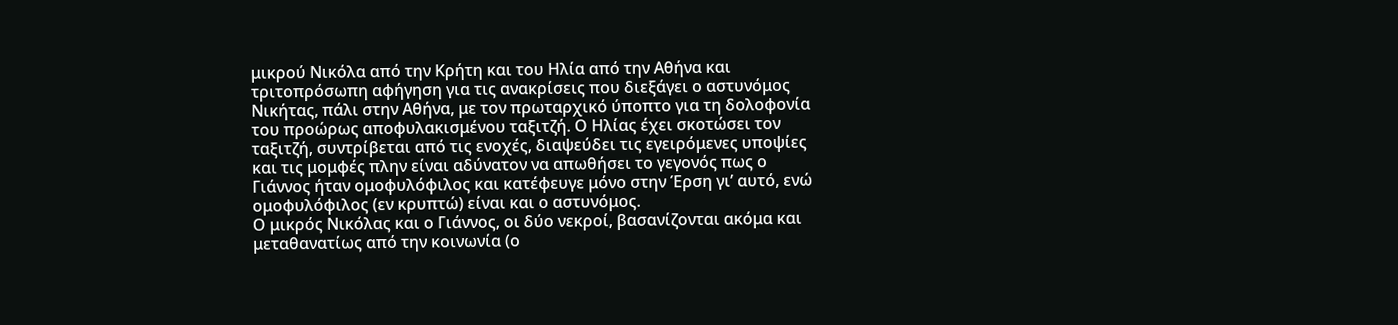μικρού Νικόλα από την Κρήτη και του Ηλία από την Αθήνα και τριτοπρόσωπη αφήγηση για τις ανακρίσεις που διεξάγει ο αστυνόμος Νικήτας, πάλι στην Αθήνα, με τον πρωταρχικό ύποπτο για τη δολοφονία του προώρως αποφυλακισμένου ταξιτζή. Ο Ηλίας έχει σκοτώσει τον ταξιτζή, συντρίβεται από τις ενοχές, διαψεύδει τις εγειρόμενες υποψίες και τις μομφές πλην είναι αδύνατον να απωθήσει το γεγονός πως ο Γιάννος ήταν ομοφυλόφιλος και κατέφευγε μόνο στην Έρση γι’ αυτό, ενώ ομοφυλόφιλος (εν κρυπτώ) είναι και ο αστυνόμος.
Ο μικρός Νικόλας και ο Γιάννος, οι δύο νεκροί, βασανίζονται ακόμα και μεταθανατίως από την κοινωνία (ο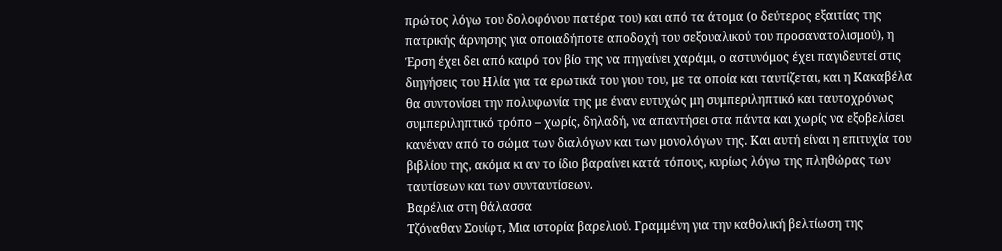πρώτος λόγω του δολοφόνου πατέρα του) και από τα άτομα (ο δεύτερος εξαιτίας της πατρικής άρνησης για οποιαδήποτε αποδοχή του σεξουαλικού του προσανατολισμού), η Έρση έχει δει από καιρό τον βίο της να πηγαίνει χαράμι, ο αστυνόμος έχει παγιδευτεί στις διηγήσεις του Ηλία για τα ερωτικά του γιου του, με τα οποία και ταυτίζεται, και η Κακαβέλα θα συντονίσει την πολυφωνία της με έναν ευτυχώς μη συμπεριληπτικό και ταυτοχρόνως συμπεριληπτικό τρόπο – χωρίς, δηλαδή, να απαντήσει στα πάντα και χωρίς να εξοβελίσει κανέναν από το σώμα των διαλόγων και των μονολόγων της. Και αυτή είναι η επιτυχία του βιβλίου της, ακόμα κι αν το ίδιο βαραίνει κατά τόπους, κυρίως λόγω της πληθώρας των ταυτίσεων και των συνταυτίσεων.
Βαρέλια στη θάλασσα
Τζόναθαν Σουίφτ, Μια ιστορία βαρελιού. Γραμμένη για την καθολική βελτίωση της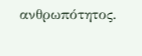ανθρωπότητος.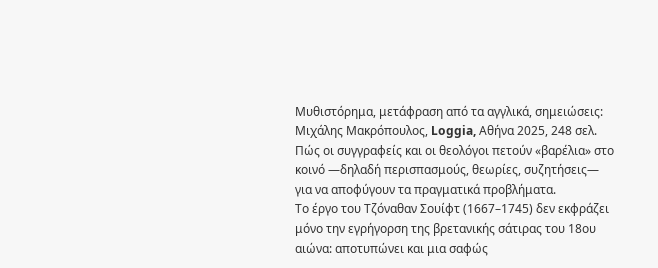Μυθιστόρημα, μετάφραση από τα αγγλικά, σημειώσεις: Μιχάλης Μακρόπουλος, Loggia, Αθήνα 2025, 248 σελ.
Πώς οι συγγραφείς και οι θεολόγοι πετούν «βαρέλια» στο κοινό —δηλαδή περισπασμούς, θεωρίες, συζητήσεις— για να αποφύγουν τα πραγματικά προβλήματα.
Το έργο του Τζόναθαν Σουίφτ (1667–1745) δεν εκφράζει μόνο την εγρήγορση της βρετανικής σάτιρας του 18ου αιώνα: αποτυπώνει και μια σαφώς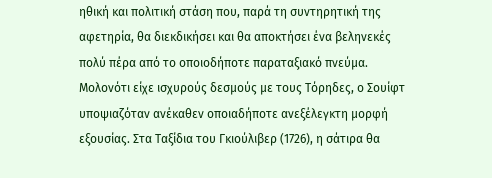ηθική και πολιτική στάση που, παρά τη συντηρητική της αφετηρία, θα διεκδικήσει και θα αποκτήσει ένα βεληνεκές πολύ πέρα από το οποιοδήποτε παραταξιακό πνεύμα. Μολονότι είχε ισχυρούς δεσμούς με τους Τόρηδες, ο Σουίφτ υποψιαζόταν ανέκαθεν οποιαδήποτε ανεξέλεγκτη μορφή εξουσίας. Στα Ταξίδια του Γκιούλιβερ (1726), η σάτιρα θα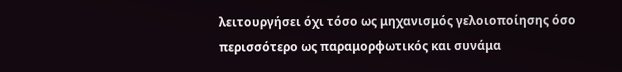λειτουργήσει όχι τόσο ως μηχανισμός γελοιοποίησης όσο περισσότερο ως παραμορφωτικός και συνάμα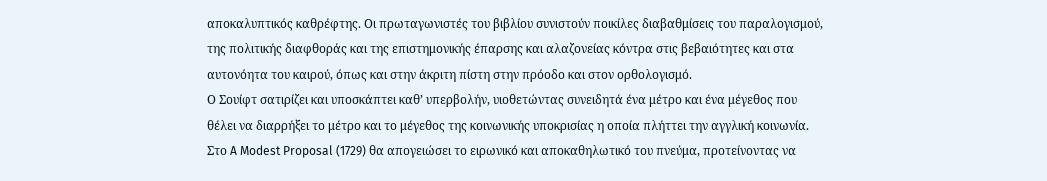αποκαλυπτικός καθρέφτης. Οι πρωταγωνιστές του βιβλίου συνιστούν ποικίλες διαβαθμίσεις του παραλογισμού, της πολιτικής διαφθοράς και της επιστημονικής έπαρσης και αλαζονείας κόντρα στις βεβαιότητες και στα αυτονόητα του καιρού, όπως και στην άκριτη πίστη στην πρόοδο και στον ορθολογισμό.
Ο Σουίφτ σατιρίζει και υποσκάπτει καθ’ υπερβολήν, υιοθετώντας συνειδητά ένα μέτρο και ένα μέγεθος που θέλει να διαρρήξει το μέτρο και το μέγεθος της κοινωνικής υποκρισίας η οποία πλήττει την αγγλική κοινωνία. Στο A Modest Proposal (1729) θα απογειώσει το ειρωνικό και αποκαθηλωτικό του πνεύμα, προτείνοντας να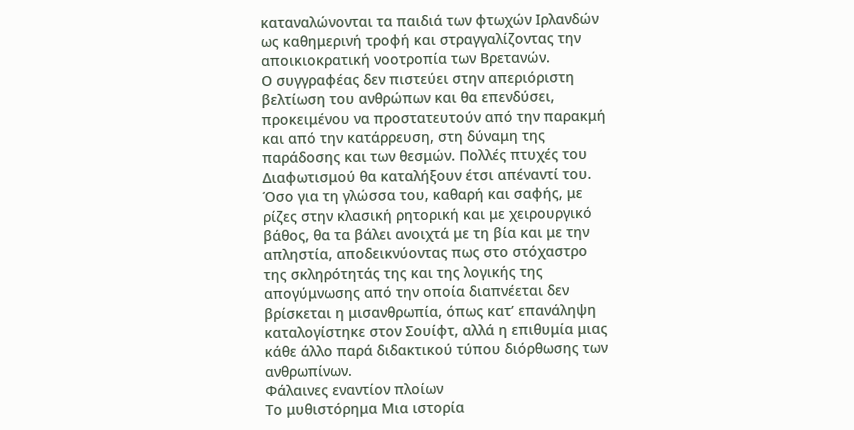καταναλώνονται τα παιδιά των φτωχών Ιρλανδών ως καθημερινή τροφή και στραγγαλίζοντας την αποικιοκρατική νοοτροπία των Βρετανών.
Ο συγγραφέας δεν πιστεύει στην απεριόριστη βελτίωση του ανθρώπων και θα επενδύσει, προκειμένου να προστατευτούν από την παρακμή και από την κατάρρευση, στη δύναμη της παράδοσης και των θεσμών. Πολλές πτυχές του Διαφωτισμού θα καταλήξουν έτσι απέναντί του. Όσο για τη γλώσσα του, καθαρή και σαφής, με ρίζες στην κλασική ρητορική και με χειρουργικό βάθος, θα τα βάλει ανοιχτά με τη βία και με την απληστία, αποδεικνύοντας πως στο στόχαστρο της σκληρότητάς της και της λογικής της απογύμνωσης από την οποία διαπνέεται δεν βρίσκεται η μισανθρωπία, όπως κατ’ επανάληψη καταλογίστηκε στον Σουίφτ, αλλά η επιθυμία μιας κάθε άλλο παρά διδακτικού τύπου διόρθωσης των ανθρωπίνων.
Φάλαινες εναντίον πλοίων
Το μυθιστόρημα Μια ιστορία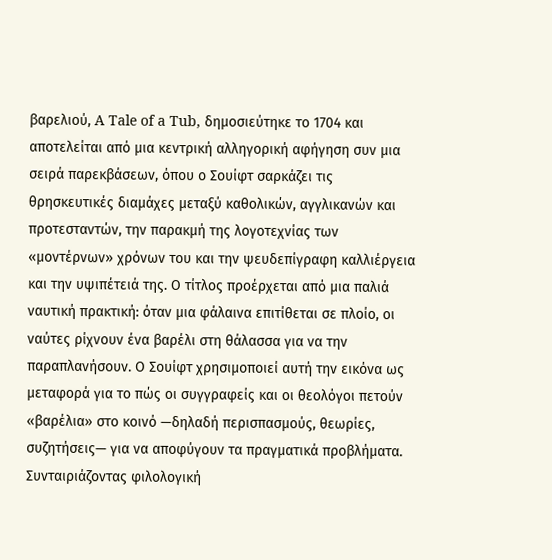βαρελιού, A Tale of a Tub, δημοσιεύτηκε το 1704 και αποτελείται από μια κεντρική αλληγορική αφήγηση συν μια σειρά παρεκβάσεων, όπου ο Σουίφτ σαρκάζει τις θρησκευτικές διαμάχες μεταξύ καθολικών, αγγλικανών και προτεσταντών, την παρακμή της λογοτεχνίας των «μοντέρνων» χρόνων του και την ψευδεπίγραφη καλλιέργεια και την υψιπέτειά της. Ο τίτλος προέρχεται από μια παλιά ναυτική πρακτική: όταν μια φάλαινα επιτίθεται σε πλοίο, οι ναύτες ρίχνουν ένα βαρέλι στη θάλασσα για να την παραπλανήσουν. Ο Σουίφτ χρησιμοποιεί αυτή την εικόνα ως μεταφορά για το πώς οι συγγραφείς και οι θεολόγοι πετούν «βαρέλια» στο κοινό —δηλαδή περισπασμούς, θεωρίες, συζητήσεις— για να αποφύγουν τα πραγματικά προβλήματα.
Συνταιριάζοντας φιλολογική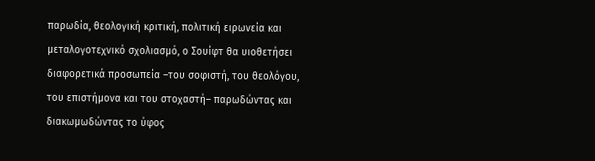παρωδία, θεολογική κριτική, πολιτική ειρωνεία και μεταλογοτεχνικό σχολιασμό, ο Σουίφτ θα υιοθετήσει διαφορετικά προσωπεία –του σοφιστή, του θεολόγου, του επιστήμονα και του στοχαστή– παρωδώντας και διακωμωδώντας το ύφος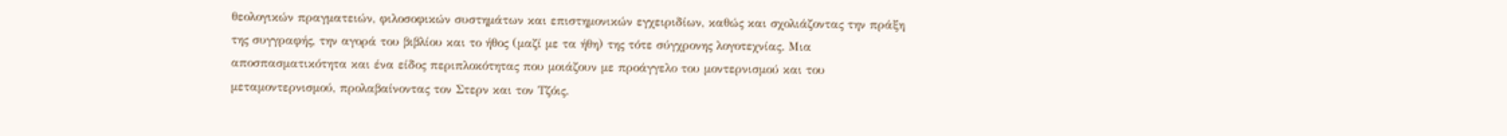θεολογικών πραγματειών, φιλοσοφικών συστημάτων και επιστημονικών εγχειριδίων, καθώς και σχολιάζοντας την πράξη της συγγραφής, την αγορά του βιβλίου και το ήθος (μαζί με τα ήθη) της τότε σύγχρονης λογοτεχνίας. Μια αποσπασματικότητα και ένα είδος περιπλοκότητας που μοιάζουν με προάγγελο του μοντερνισμού και του μεταμοντερνισμού, προλαβαίνοντας τον Στερν και τον Τζόις.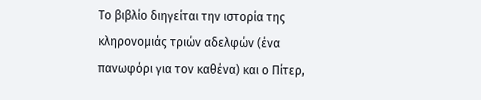Το βιβλίο διηγείται την ιστορία της κληρονομιάς τριών αδελφών (ένα πανωφόρι για τον καθένα) και ο Πίτερ,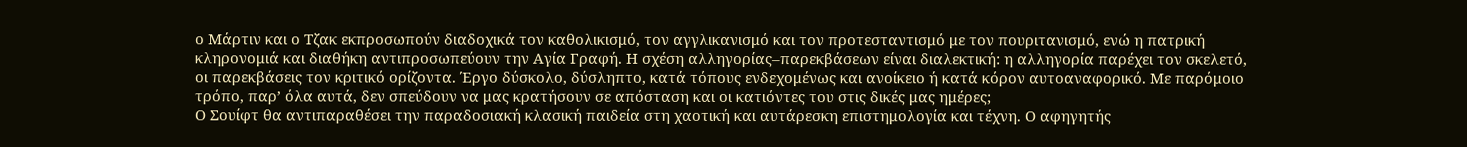ο Μάρτιν και ο Τζακ εκπροσωπούν διαδοχικά τον καθολικισμό, τον αγγλικανισμό και τον προτεσταντισμό με τον πουριτανισμό, ενώ η πατρική κληρονομιά και διαθήκη αντιπροσωπεύουν την Αγία Γραφή. Η σχέση αλληγορίας–παρεκβάσεων είναι διαλεκτική: η αλληγορία παρέχει τον σκελετό, οι παρεκβάσεις τον κριτικό ορίζοντα. Έργο δύσκολο, δύσληπτο, κατά τόπους ενδεχομένως και ανοίκειο ή κατά κόρον αυτοαναφορικό. Με παρόμοιο τρόπο, παρ’ όλα αυτά, δεν σπεύδουν να μας κρατήσουν σε απόσταση και οι κατιόντες του στις δικές μας ημέρες;
Ο Σουίφτ θα αντιπαραθέσει την παραδοσιακή κλασική παιδεία στη χαοτική και αυτάρεσκη επιστημολογία και τέχνη. Ο αφηγητής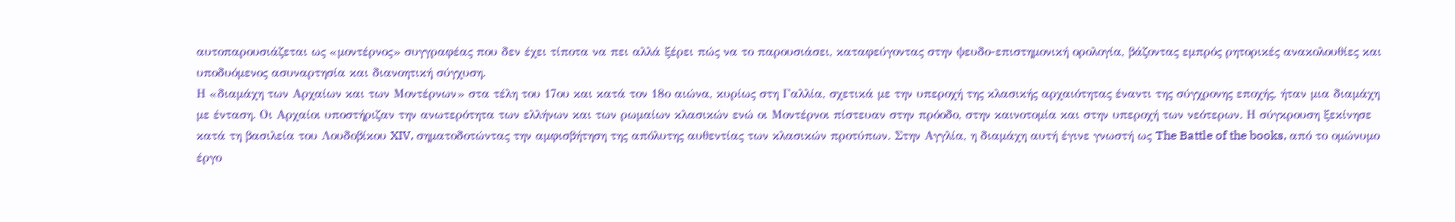αυτοπαρουσιάζεται ως «μοντέρνος» συγγραφέας που δεν έχει τίποτα να πει αλλά ξέρει πώς να το παρουσιάσει, καταφεύγοντας στην ψευδο-επιστημονική ορολογία, βάζοντας εμπρός ρητορικές ανακολουθίες και υποδυόμενος ασυναρτησία και διανοητική σύγχυση.
Η «διαμάχη των Αρχαίων και των Μοντέρνων» στα τέλη του 17ου και κατά τον 18ο αιώνα, κυρίως στη Γαλλία, σχετικά με την υπεροχή της κλασικής αρχαιότητας έναντι της σύγχρονης εποχής, ήταν μια διαμάχη με ένταση. Οι Αρχαίοι υποστήριζαν την ανωτερότητα των ελλήνων και των ρωμαίων κλασικών ενώ οι Μοντέρνοι πίστευαν στην πρόοδο, στην καινοτομία και στην υπεροχή των νεότερων. Η σύγκρουση ξεκίνησε κατά τη βασιλεία του Λουδοβίκου XIV, σηματοδοτώντας την αμφισβήτηση της απόλυτης αυθεντίας των κλασικών προτύπων. Στην Αγγλία, η διαμάχη αυτή έγινε γνωστή ως The Battle of the books, από το ομώνυμο έργο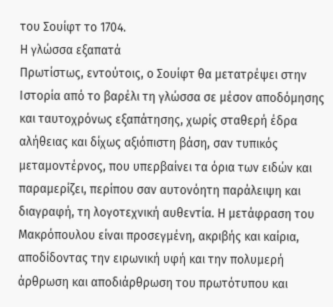του Σουίφτ το 1704.
Η γλώσσα εξαπατά
Πρωτίστως, εντούτοις, ο Σουίφτ θα μετατρέψει στην Ιστορία από το βαρέλι τη γλώσσα σε μέσον αποδόμησης και ταυτοχρόνως εξαπάτησης, χωρίς σταθερή έδρα αλήθειας και δίχως αξιόπιστη βάση, σαν τυπικός μεταμοντέρνος, που υπερβαίνει τα όρια των ειδών και παραμερίζει, περίπου σαν αυτονόητη παράλειψη και διαγραφή, τη λογοτεχνική αυθεντία. Η μετάφραση του Μακρόπουλου είναι προσεγμένη, ακριβής και καίρια, αποδίδοντας την ειρωνική υφή και την πολυμερή άρθρωση και αποδιάρθρωση του πρωτότυπου και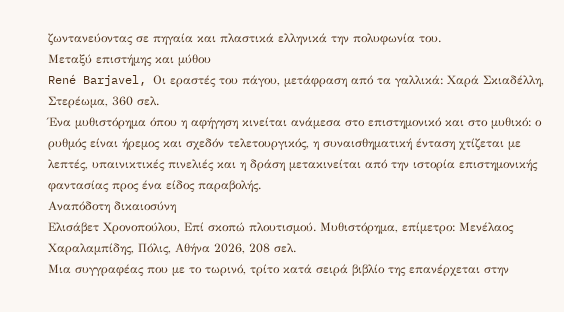ζωντανεύοντας σε πηγαία και πλαστικά ελληνικά την πολυφωνία του.
Μεταξύ επιστήμης και μύθου
René Barjavel, Οι εραστές του πάγου, μετάφραση από τα γαλλικά: Χαρά Σκιαδέλλη, Στερέωμα, 360 σελ.
Ένα μυθιστόρημα όπου η αφήγηση κινείται ανάμεσα στο επιστημονικό και στο μυθικό: ο ρυθμός είναι ήρεμος και σχεδόν τελετουργικός, η συναισθηματική ένταση χτίζεται με λεπτές, υπαινικτικές πινελιές και η δράση μετακινείται από την ιστορία επιστημονικής φαντασίας προς ένα είδος παραβολής.
Αναπόδοτη δικαιοσύνη
Ελισάβετ Χρονοπούλου, Επί σκοπώ πλουτισμού. Μυθιστόρημα, επίμετρο: Μενέλαος Χαραλαμπίδης, Πόλις, Αθήνα 2026, 208 σελ.
Μια συγγραφέας που με το τωρινό, τρίτο κατά σειρά βιβλίο της επανέρχεται στην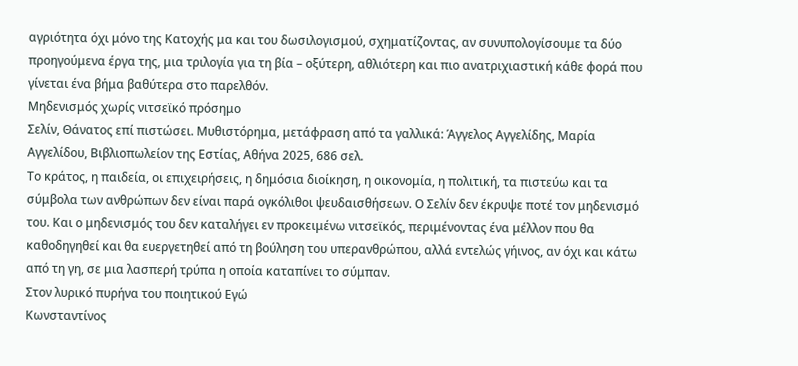αγριότητα όχι μόνο της Κατοχής μα και του δωσιλογισμού, σχηματίζοντας, αν συνυπολογίσουμε τα δύο προηγούμενα έργα της, μια τριλογία για τη βία – οξύτερη, αθλιότερη και πιο ανατριχιαστική κάθε φορά που γίνεται ένα βήμα βαθύτερα στο παρελθόν.
Μηδενισμός χωρίς νιτσεϊκό πρόσημο
Σελίν, Θάνατος επί πιστώσει. Μυθιστόρημα, μετάφραση από τα γαλλικά: Άγγελος Αγγελίδης, Μαρία Αγγελίδου, Βιβλιοπωλείον της Εστίας, Αθήνα 2025, 686 σελ.
Το κράτος, η παιδεία, οι επιχειρήσεις, η δημόσια διοίκηση, η οικονομία, η πολιτική, τα πιστεύω και τα σύμβολα των ανθρώπων δεν είναι παρά ογκόλιθοι ψευδαισθήσεων. Ο Σελίν δεν έκρυψε ποτέ τον μηδενισμό του. Και ο μηδενισμός του δεν καταλήγει εν προκειμένω νιτσεϊκός, περιμένοντας ένα μέλλον που θα καθοδηγηθεί και θα ευεργετηθεί από τη βούληση του υπερανθρώπου, αλλά εντελώς γήινος, αν όχι και κάτω από τη γη, σε μια λασπερή τρύπα η οποία καταπίνει το σύμπαν.
Στον λυρικό πυρήνα του ποιητικού Εγώ
Κωνσταντίνος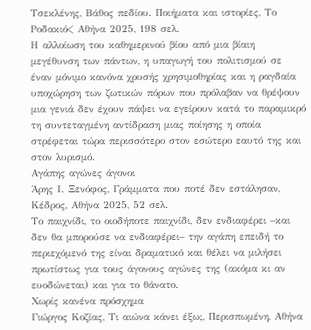Τσεκλένης, Βάθος πεδίου. Ποιήματα και ιστορίες, Το Ροδακιό< Αθήνα 2025, 198 σελ.
Η αλλοίωση του καθημερινού βίου από μια βίαιη μεγέθυνση των πάντων, η υπαγωγή του πολιτισμού σε έναν μόνιμο κανόνα χρυσής χρησιμοθηρίας και η ραγδαία υποχώρηση των ζωτικών πόρων που πρόλαβαν να θρέψουν μια γενιά δεν έχουν πάψει να εγείρουν κατά το παραμικρό τη συντεταγμένη αντίδραση μιας ποίησης η οποία στρέφεται τώρα περισσότερο στον εσώτερο εαυτό της και στον λυρισμό.
Αγάπης αγώνες άγονοι
Άρης Ι. Ξενόφος, Γράμματα που ποτέ δεν εστάλησαν, Κέδρος, Αθήνα 2025, 52 σελ.
Το παιχνίδι, το οιοδήποτε παιχνίδι, δεν ενδιαφέρει –και δεν θα μπορούσε να ενδιαφέρει– την αγάπη επειδή το περιεχόμενό της είναι δραματικό και θέλει να μιλήσει πρωτίστως για τους άγονους αγώνες της (ακόμα κι αν ευοδώνεται) και για το θάνατο.
Χωρίς κανένα πρόσχημα
Γιώργος Κοζίας, Τι αιώνα κάνει έξω;, Περισπωμένη, Αθήνα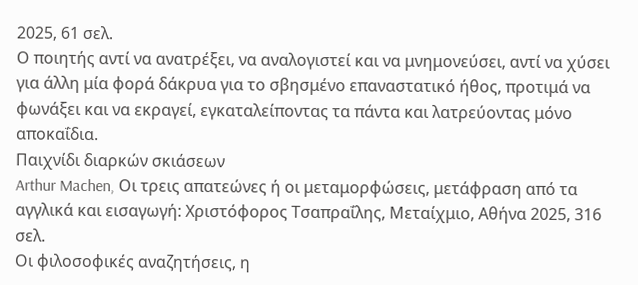2025, 61 σελ.
Ο ποιητής αντί να ανατρέξει, να αναλογιστεί και να μνημονεύσει, αντί να χύσει για άλλη μία φορά δάκρυα για το σβησμένο επαναστατικό ήθος, προτιμά να φωνάξει και να εκραγεί, εγκαταλείποντας τα πάντα και λατρεύοντας μόνο αποκαΐδια.
Παιχνίδι διαρκών σκιάσεων
Arthur Machen, Οι τρεις απατεώνες ή οι μεταμορφώσεις, μετάφραση από τα αγγλικά και εισαγωγή: Χριστόφορος Τσαπραΐλης, Μεταίχμιο, Αθήνα 2025, 316 σελ.
Οι φιλοσοφικές αναζητήσεις, η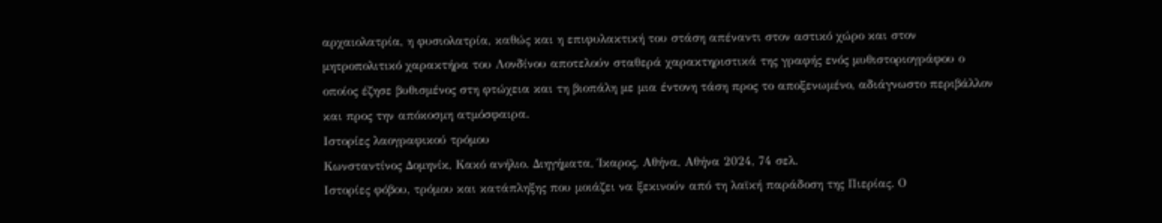αρχαιολατρία, η φυσιολατρία, καθώς και η επιφυλακτική του στάση απέναντι στον αστικό χώρο και στον μητροπολιτικό χαρακτήρα του Λονδίνου αποτελούν σταθερά χαρακτηριστικά της γραφής ενός μυθιστοριογράφου ο οποίος έζησε βυθισμένος στη φτώχεια και τη βιοπάλη με μια έντονη τάση προς το αποξενωμένο, αδιάγνωστο περιβάλλον και προς την απόκοσμη ατμόσφαιρα.
Ιστορίες λαογραφικού τρόμου
Κωνσταντίνος Δομηνίκ, Κακό ανήλιο. Διηγήματα, Ίκαρος, Αθήνα, Αθήνα 2024, 74 σελ.
Ιστορίες φόβου, τρόμου και κατάπληξης που μοιάζει να ξεκινούν από τη λαϊκή παράδοση της Πιερίας. Ο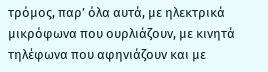τρόμος, παρ’ όλα αυτά, με ηλεκτρικά μικρόφωνα που ουρλιάζουν, με κινητά τηλέφωνα που αφηνιάζουν και με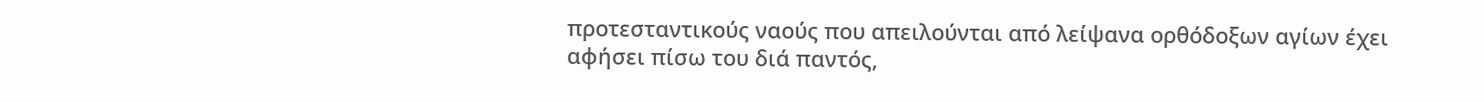προτεσταντικούς ναούς που απειλούνται από λείψανα ορθόδοξων αγίων έχει αφήσει πίσω του διά παντός,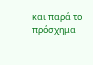και παρά το πρόσχημα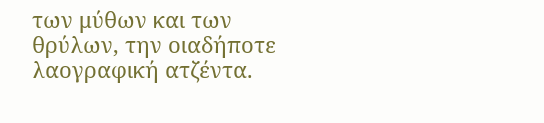των μύθων και των θρύλων, την οιαδήποτε λαογραφική ατζέντα.